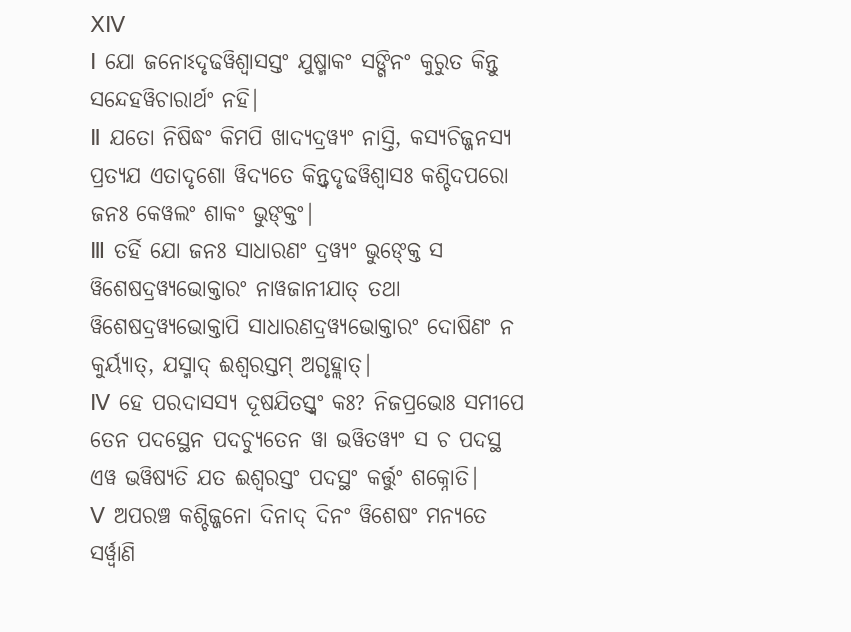ⅩⅣ
Ⅰ ଯୋ ଜନୋଽଦୃଢୱିଶ୍ୱାସସ୍ତଂ ଯୁଷ୍ମାକଂ ସଙ୍ଗିନଂ କୁରୁତ କିନ୍ତୁ ସନ୍ଦେହୱିଚାରାର୍ଥଂ ନହି|
Ⅱ ଯତୋ ନିଷିଦ୍ଧଂ କିମପି ଖାଦ୍ୟଦ୍ରୱ୍ୟଂ ନାସ୍ତି, କସ୍ୟଚିଜ୍ଜନସ୍ୟ ପ୍ରତ୍ୟଯ ଏତାଦୃଶୋ ୱିଦ୍ୟତେ କିନ୍ତ୍ୱଦୃଢୱିଶ୍ୱାସଃ କଶ୍ଚିଦପରୋ ଜନଃ କେୱଲଂ ଶାକଂ ଭୁଙ୍କ୍ତଂ|
Ⅲ ତର୍ହି ଯୋ ଜନଃ ସାଧାରଣଂ ଦ୍ରୱ୍ୟଂ ଭୁଙ୍କ୍ତେ ସ ୱିଶେଷଦ୍ରୱ୍ୟଭୋକ୍ତାରଂ ନାୱଜାନୀଯାତ୍ ତଥା ୱିଶେଷଦ୍ରୱ୍ୟଭୋକ୍ତାପି ସାଧାରଣଦ୍ରୱ୍ୟଭୋକ୍ତାରଂ ଦୋଷିଣଂ ନ କୁର୍ୟ୍ୟାତ୍, ଯସ୍ମାଦ୍ ଈଶ୍ୱରସ୍ତମ୍ ଅଗୃହ୍ଲାତ୍|
Ⅳ ହେ ପରଦାସସ୍ୟ ଦୂଷଯିତସ୍ତ୍ୱଂ କଃ? ନିଜପ୍ରଭୋଃ ସମୀପେ ତେନ ପଦସ୍ଥେନ ପଦଚ୍ୟୁତେନ ୱା ଭୱିତୱ୍ୟଂ ସ ଚ ପଦସ୍ଥ ଏୱ ଭୱିଷ୍ୟତି ଯତ ଈଶ୍ୱରସ୍ତଂ ପଦସ୍ଥଂ କର୍ତ୍ତୁଂ ଶକ୍ନୋତି|
Ⅴ ଅପରଞ୍ଚ କଶ୍ଚିଜ୍ଜନୋ ଦିନାଦ୍ ଦିନଂ ୱିଶେଷଂ ମନ୍ୟତେ ସର୍ୱ୍ୱାଣି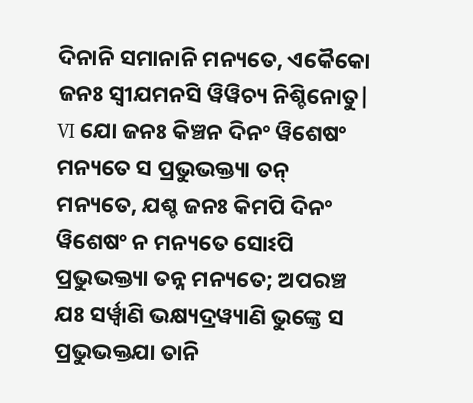ଦିନାନି ସମାନାନି ମନ୍ୟତେ, ଏକୈକୋ ଜନଃ ସ୍ୱୀଯମନସି ୱିୱିଚ୍ୟ ନିଶ୍ଚିନୋତୁ|
Ⅵ ଯୋ ଜନଃ କିଞ୍ଚନ ଦିନଂ ୱିଶେଷଂ ମନ୍ୟତେ ସ ପ୍ରଭୁଭକ୍ତ୍ୟା ତନ୍ ମନ୍ୟତେ, ଯଶ୍ଚ ଜନଃ କିମପି ଦିନଂ ୱିଶେଷଂ ନ ମନ୍ୟତେ ସୋଽପି ପ୍ରଭୁଭକ୍ତ୍ୟା ତନ୍ନ ମନ୍ୟତେ; ଅପରଞ୍ଚ ଯଃ ସର୍ୱ୍ୱାଣି ଭକ୍ଷ୍ୟଦ୍ରୱ୍ୟାଣି ଭୁଙ୍କ୍ତେ ସ ପ୍ରଭୁଭକ୍ତଯା ତାନି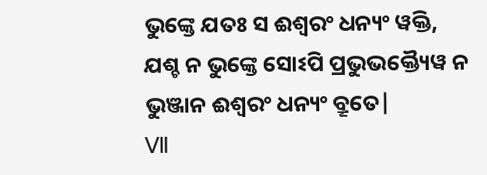ଭୁଙ୍କ୍ତେ ଯତଃ ସ ଈଶ୍ୱରଂ ଧନ୍ୟଂ ୱକ୍ତି, ଯଶ୍ଚ ନ ଭୁଙ୍କ୍ତେ ସୋଽପି ପ୍ରଭୁଭକ୍ତ୍ୟୈୱ ନ ଭୁଞ୍ଜାନ ଈଶ୍ୱରଂ ଧନ୍ୟଂ ବ୍ରୂତେ|
Ⅶ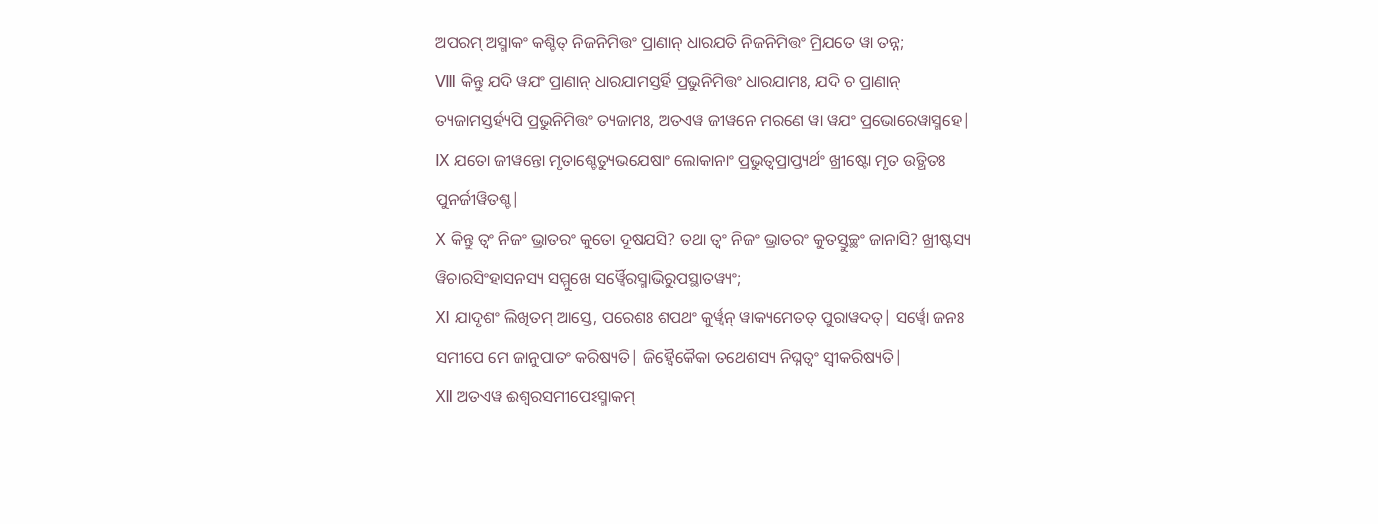ଅପରମ୍ ଅସ୍ମାକଂ କଶ୍ଚିତ୍ ନିଜନିମିତ୍ତଂ ପ୍ରାଣାନ୍ ଧାରଯତି ନିଜନିମିତ୍ତଂ ମ୍ରିଯତେ ୱା ତନ୍ନ;
Ⅷ କିନ୍ତୁ ଯଦି ୱଯଂ ପ୍ରାଣାନ୍ ଧାରଯାମସ୍ତର୍ହି ପ୍ରଭୁନିମିତ୍ତଂ ଧାରଯାମଃ, ଯଦି ଚ ପ୍ରାଣାନ୍ ତ୍ୟଜାମସ୍ତର୍ହ୍ୟପି ପ୍ରଭୁନିମିତ୍ତଂ ତ୍ୟଜାମଃ, ଅତଏୱ ଜୀୱନେ ମରଣେ ୱା ୱଯଂ ପ୍ରଭୋରେୱାସ୍ମହେ|
Ⅸ ଯତୋ ଜୀୱନ୍ତୋ ମୃତାଶ୍ଚେତ୍ୟୁଭଯେଷାଂ ଲୋକାନାଂ ପ୍ରଭୁତ୍ୱପ୍ରାପ୍ତ୍ୟର୍ଥଂ ଖ୍ରୀଷ୍ଟୋ ମୃତ ଉତ୍ଥିତଃ ପୁନର୍ଜୀୱିତଶ୍ଚ|
Ⅹ କିନ୍ତୁ ତ୍ୱଂ ନିଜଂ ଭ୍ରାତରଂ କୁତୋ ଦୂଷଯସି? ତଥା ତ୍ୱଂ ନିଜଂ ଭ୍ରାତରଂ କୁତସ୍ତୁଚ୍ଛଂ ଜାନାସି? ଖ୍ରୀଷ୍ଟସ୍ୟ ୱିଚାରସିଂହାସନସ୍ୟ ସମ୍ମୁଖେ ସର୍ୱ୍ୱୈରସ୍ମାଭିରୁପସ୍ଥାତୱ୍ୟଂ;
Ⅺ ଯାଦୃଶଂ ଲିଖିତମ୍ ଆସ୍ତେ, ପରେଶଃ ଶପଥଂ କୁର୍ୱ୍ୱନ୍ ୱାକ୍ୟମେତତ୍ ପୁରାୱଦତ୍| ସର୍ୱ୍ୱୋ ଜନଃ ସମୀପେ ମେ ଜାନୁପାତଂ କରିଷ୍ୟତି| ଜିହ୍ୱୈକୈକା ତଥେଶସ୍ୟ ନିଘ୍ନତ୍ୱଂ ସ୍ୱୀକରିଷ୍ୟତି|
Ⅻ ଅତଏୱ ଈଶ୍ୱରସମୀପେଽସ୍ମାକମ୍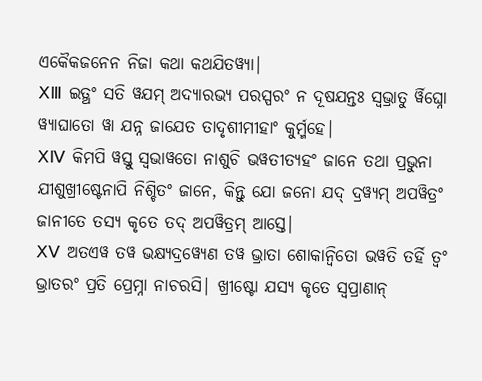ଏକୈକଜନେନ ନିଜା କଥା କଥଯିତୱ୍ୟା|
ⅩⅢ ଇତ୍ଥଂ ସତି ୱଯମ୍ ଅଦ୍ୟାରଭ୍ୟ ପରସ୍ପରଂ ନ ଦୂଷଯନ୍ତଃ ସ୍ୱଭ୍ରାତୁ ର୍ୱିଘ୍ନୋ ୱ୍ୟାଘାତୋ ୱା ଯନ୍ନ ଜାଯେତ ତାଦୃଶୀମୀହାଂ କୁର୍ମ୍ମହେ|
ⅩⅣ କିମପି ୱସ୍ତୁ ସ୍ୱଭାୱତୋ ନାଶୁଚି ଭୱତୀତ୍ୟହଂ ଜାନେ ତଥା ପ୍ରଭୁନା ଯୀଶୁଖ୍ରୀଷ୍ଟେନାପି ନିଶ୍ଚିତଂ ଜାନେ, କିନ୍ତୁ ଯୋ ଜନୋ ଯଦ୍ ଦ୍ରୱ୍ୟମ୍ ଅପୱିତ୍ରଂ ଜାନୀତେ ତସ୍ୟ କୃତେ ତଦ୍ ଅପୱିତ୍ରମ୍ ଆସ୍ତେ|
ⅩⅤ ଅତଏୱ ତୱ ଭକ୍ଷ୍ୟଦ୍ରୱ୍ୟେଣ ତୱ ଭ୍ରାତା ଶୋକାନ୍ୱିତୋ ଭୱତି ତର୍ହି ତ୍ୱଂ ଭ୍ରାତରଂ ପ୍ରତି ପ୍ରେମ୍ନା ନାଚରସି| ଖ୍ରୀଷ୍ଟୋ ଯସ୍ୟ କୃତେ ସ୍ୱପ୍ରାଣାନ୍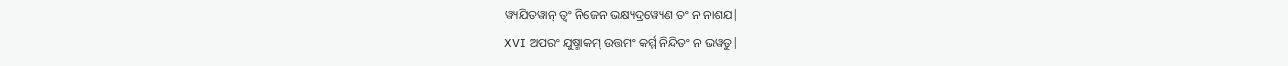ୱ୍ୟଯିତୱାନ୍ ତ୍ୱଂ ନିଜେନ ଭକ୍ଷ୍ୟଦ୍ରୱ୍ୟେଣ ତଂ ନ ନାଶଯ|
ⅩⅥ ଅପରଂ ଯୁଷ୍ମାକମ୍ ଉତ୍ତମଂ କର୍ମ୍ମ ନିନ୍ଦିତଂ ନ ଭୱତୁ|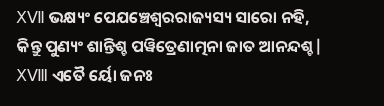ⅩⅦ ଭକ୍ଷ୍ୟଂ ପେଯଞ୍ଚେଶ୍ୱରରାଜ୍ୟସ୍ୟ ସାରୋ ନହି, କିନ୍ତୁ ପୁଣ୍ୟଂ ଶାନ୍ତିଶ୍ଚ ପୱିତ୍ରେଣାତ୍ମନା ଜାତ ଆନନ୍ଦଶ୍ଚ|
ⅩⅧ ଏତୈ ର୍ୟୋ ଜନଃ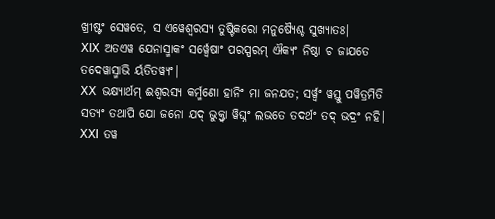ଖ୍ରୀଷ୍ଟଂ ସେୱତେ, ସ ଏୱେଶ୍ୱରସ୍ୟ ତୁଷ୍ଟିକରୋ ମନୁଷ୍ୟୈଶ୍ଚ ସୁଖ୍ୟାତଃ|
ⅩⅨ ଅତଏୱ ଯେନାସ୍ମାକଂ ସର୍ୱ୍ୱେଷାଂ ପରସ୍ପରମ୍ ଐକ୍ୟଂ ନିଷ୍ଠା ଚ ଜାଯତେ ତଦେୱାସ୍ମାଭି ର୍ୟତିତୱ୍ୟଂ|
ⅩⅩ ଭକ୍ଷ୍ୟାର୍ଥମ୍ ଈଶ୍ୱରସ୍ୟ କର୍ମ୍ମଣୋ ହାନିଂ ମା ଜନଯତ; ସର୍ୱ୍ୱଂ ୱସ୍ତୁ ପୱିତ୍ରମିତି ସତ୍ୟଂ ତଥାପି ଯୋ ଜନୋ ଯଦ୍ ଭୁକ୍ତ୍ୱା ୱିଘ୍ନଂ ଲଭତେ ତଦର୍ଥଂ ତଦ୍ ଭଦ୍ରଂ ନହି|
ⅩⅪ ତୱ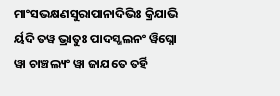ମାଂସଭକ୍ଷଣସୁରାପାନାଦିଭିଃ କ୍ରିଯାଭି ର୍ୟଦି ତୱ ଭ୍ରାତୁଃ ପାଦସ୍ଖଲନଂ ୱିଘ୍ନୋ ୱା ଚାଞ୍ଚଲ୍ୟଂ ୱା ଜାଯତେ ତର୍ହି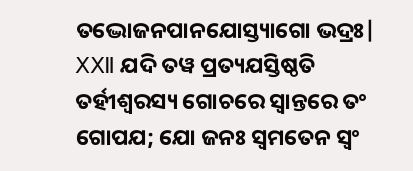ତଦ୍ଭୋଜନପାନଯୋସ୍ତ୍ୟାଗୋ ଭଦ୍ରଃ|
ⅩⅫ ଯଦି ତୱ ପ୍ରତ୍ୟଯସ୍ତିଷ୍ଠତି ତର୍ହୀଶ୍ୱରସ୍ୟ ଗୋଚରେ ସ୍ୱାନ୍ତରେ ତଂ ଗୋପଯ; ଯୋ ଜନଃ ସ୍ୱମତେନ ସ୍ୱଂ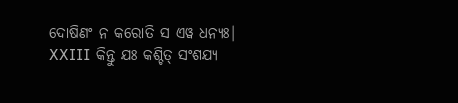ଦୋଷିଣଂ ନ କରୋତି ସ ଏୱ ଧନ୍ୟଃ|
ⅩⅩⅢ କିନ୍ତୁ ଯଃ କଶ୍ଚିତ୍ ସଂଶଯ୍ୟ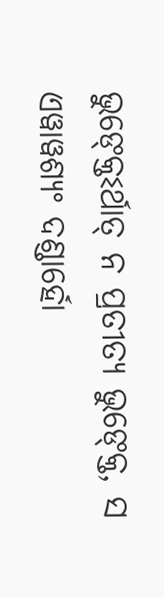ଭୁଙ୍କ୍ତେଽର୍ଥାତ୍ ନ ପ୍ରତୀତ୍ୟ ଭୁଙ୍କ୍ତେ, ସ ଏୱାୱଶ୍ୟଂ ଦଣ୍ଡାର୍ହୋ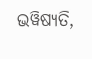ଭୱିଷ୍ୟତି,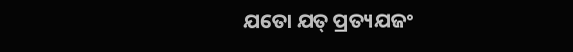ଯତୋ ଯତ୍ ପ୍ରତ୍ୟଯଜଂ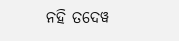ନହି ତଦେୱ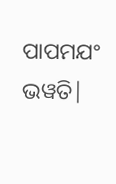ପାପମଯଂ ଭୱତି|